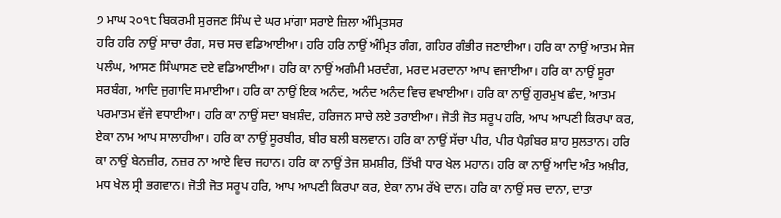੭ ਮਾਘ ੨੦੧੮ ਬਿਕਰਮੀ ਸੁਰਜਣ ਸਿੰਘ ਦੇ ਘਰ ਮਾਂਗਾ ਸਰਾਏ ਜ਼ਿਲਾ ਅੰਮ੍ਰਿਤਸਰ
ਹਰਿ ਹਰਿ ਨਾਉਂ ਸਾਚਾ ਰੰਗ, ਸਚ ਸਚ ਵਡਿਆਈਆ। ਹਰਿ ਹਰਿ ਨਾਉਂ ਅੰਮ੍ਰਿਤ ਗੰਗ, ਗਹਿਰ ਗੰਭੀਰ ਜਣਾਈਆ। ਹਰਿ ਕਾ ਨਾਉਂ ਆਤਮ ਸੇਜ ਪਲੰਘ, ਆਸਣ ਸਿੰਘਾਸਣ ਦਏ ਵਡਿਆਈਆ। ਹਰਿ ਕਾ ਨਾਉਂ ਅਗੰਮੀ ਮਰਦੰਗ, ਮਰਦ ਮਰਦਾਨਾ ਆਪ ਵਜਾਈਆ। ਹਰਿ ਕਾ ਨਾਉਂ ਸੂਰਾ ਸਰਬੰਗ, ਆਦਿ ਜੁਗਾਦਿ ਸਮਾਈਆ। ਹਰਿ ਕਾ ਨਾਉਂ ਇਕ ਅਨੰਦ, ਅਨੰਦ ਅਨੰਦ ਵਿਚ ਵਖਾਈਆ। ਹਰਿ ਕਾ ਨਾਉਂ ਗੁਰਮੁਖ ਛੰਦ, ਆਤਮ ਪਰਮਾਤਮ ਵੱਜੇ ਵਧਾਈਆ। ਹਰਿ ਕਾ ਨਾਉਂ ਸਦਾ ਬਖ਼ਸ਼ੰਦ, ਹਰਿਜਨ ਸਾਚੇ ਲਏ ਤਰਾਈਆ। ਜੋਤੀ ਜੋਤ ਸਰੂਪ ਹਰਿ, ਆਪ ਆਪਣੀ ਕਿਰਪਾ ਕਰ, ਏਕਾ ਨਾਮ ਆਪ ਸਾਲਾਹੀਆ। ਹਰਿ ਕਾ ਨਾਉਂ ਸੂਰਬੀਰ, ਬੀਰ ਬਲੀ ਬਲਵਾਨ। ਹਰਿ ਕਾ ਨਾਉਂ ਸੱਚਾ ਪੀਰ, ਪੀਰ ਪੈਗ਼ੰਬਰ ਸ਼ਾਹ ਸੁਲਤਾਨ। ਹਰਿ ਕਾ ਨਾਉਂ ਬੇਨਜ਼ੀਰ, ਨਜ਼ਰ ਨਾ ਆਏ ਵਿਚ ਜਹਾਨ। ਹਰਿ ਕਾ ਨਾਉਂ ਤੇਜ ਸ਼ਮਸ਼ੀਰ, ਤਿੱਖੀ ਧਾਰ ਖੇਲ ਮਹਾਨ। ਹਰਿ ਕਾ ਨਾਉਂ ਆਦਿ ਅੰਤ ਅਖ਼ੀਰ, ਮਧ ਖੇਲ ਸ੍ਰੀ ਭਗਵਾਨ। ਜੋਤੀ ਜੋਤ ਸਰੂਪ ਹਰਿ, ਆਪ ਆਪਣੀ ਕਿਰਪਾ ਕਰ, ਏਕਾ ਨਾਮ ਰੱਖੇ ਦਾਨ। ਹਰਿ ਕਾ ਨਾਉਂ ਸਚ ਦਾਨਾ, ਦਾਤਾ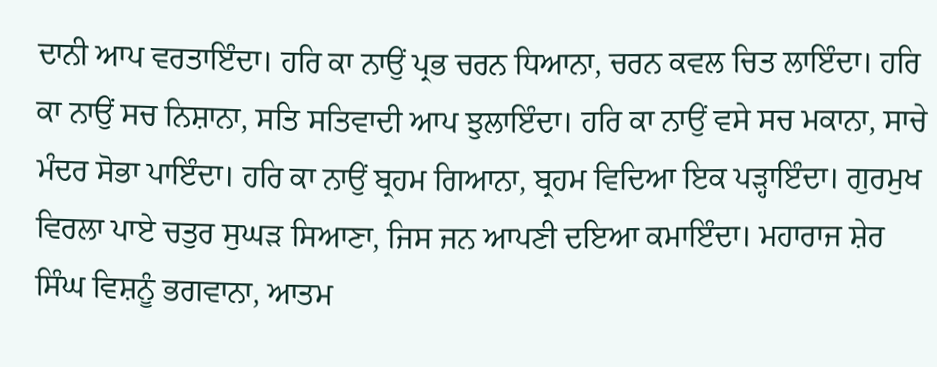ਦਾਨੀ ਆਪ ਵਰਤਾਇੰਦਾ। ਹਰਿ ਕਾ ਨਾਉਂ ਪ੍ਰਭ ਚਰਨ ਧਿਆਨਾ, ਚਰਨ ਕਵਲ ਚਿਤ ਲਾਇੰਦਾ। ਹਰਿ ਕਾ ਨਾਉਂ ਸਚ ਨਿਸ਼ਾਨਾ, ਸਤਿ ਸਤਿਵਾਦੀ ਆਪ ਝੁਲਾਇੰਦਾ। ਹਰਿ ਕਾ ਨਾਉਂ ਵਸੇ ਸਚ ਮਕਾਨਾ, ਸਾਚੇ ਮੰਦਰ ਸੋਭਾ ਪਾਇੰਦਾ। ਹਰਿ ਕਾ ਨਾਉਂ ਬ੍ਰਹਮ ਗਿਆਨਾ, ਬ੍ਰਹਮ ਵਿਦਿਆ ਇਕ ਪੜ੍ਹਾਇੰਦਾ। ਗੁਰਮੁਖ ਵਿਰਲਾ ਪਾਏ ਚਤੁਰ ਸੁਘੜ ਸਿਆਣਾ, ਜਿਸ ਜਨ ਆਪਣੀ ਦਇਆ ਕਮਾਇੰਦਾ। ਮਹਾਰਾਜ ਸ਼ੇਰ ਸਿੰਘ ਵਿਸ਼ਨੂੰ ਭਗਵਾਨਾ, ਆਤਮ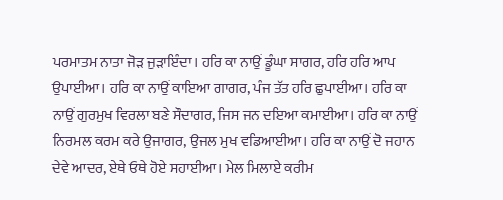ਪਰਮਾਤਮ ਨਾਤਾ ਜੋੜ ਜੁੜਾਇੰਦਾ। ਹਰਿ ਕਾ ਨਾਉਂ ਡੂੰਘਾ ਸਾਗਰ, ਹਰਿ ਹਰਿ ਆਪ ਉਪਾਈਆ। ਹਰਿ ਕਾ ਨਾਉਂ ਕਾਇਆ ਗਾਗਰ, ਪੰਜ ਤੱਤ ਹਰਿ ਛੁਪਾਈਆ। ਹਰਿ ਕਾ ਨਾਉਂ ਗੁਰਮੁਖ ਵਿਰਲਾ ਬਣੇ ਸੌਦਾਗਰ, ਜਿਸ ਜਨ ਦਇਆ ਕਮਾਈਆ। ਹਰਿ ਕਾ ਨਾਉਂ ਨਿਰਮਲ ਕਰਮ ਕਰੇ ਉਜਾਗਰ, ਉਜਲ ਮੁਖ ਵਡਿਆਈਆ। ਹਰਿ ਕਾ ਨਾਉਂ ਦੋ ਜਹਾਨ ਦੇਵੇ ਆਦਰ, ਏਥੇ ਓਥੇ ਹੋਏ ਸਹਾਈਆ। ਮੇਲ ਮਿਲਾਏ ਕਰੀਮ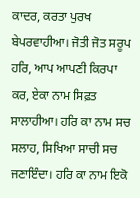ਕਾਦਰ, ਕਰਤਾ ਪੁਰਖ ਬੇਪਰਵਾਹੀਆ। ਜੋਤੀ ਜੋਤ ਸਰੂਪ ਹਰਿ, ਆਪ ਆਪਣੀ ਕਿਰਪਾ ਕਰ, ਏਕਾ ਨਾਮ ਸਿਫ਼ਤ ਸਾਲਾਹੀਆ। ਹਰਿ ਕਾ ਨਾਮ ਸਚ ਸਲਾਹ, ਸਿਖਿਆ ਸਾਚੀ ਸਚ ਜਣਾਇੰਦਾ। ਹਰਿ ਕਾ ਨਾਮ ਇਕੋ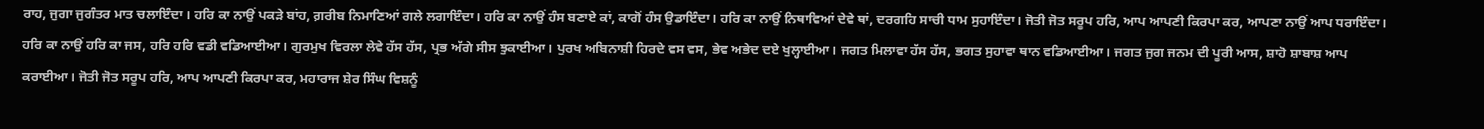ਰਾਹ, ਜੁਗਾ ਜੁਗੰਤਰ ਮਾਤ ਚਲਾਇੰਦਾ । ਹਰਿ ਕਾ ਨਾਉਂ ਪਕੜੇ ਬਾਂਹ, ਗ਼ਰੀਬ ਨਿਮਾਣਿਆਂ ਗਲੇ ਲਗਾਇੰਦਾ। ਹਰਿ ਕਾ ਨਾਉਂ ਹੰਸ ਬਣਾਏ ਕਾਂ, ਕਾਗੋਂ ਹੰਸ ਉਡਾਇੰਦਾ। ਹਰਿ ਕਾ ਨਾਉਂ ਨਿਥਾਵਿਆਂ ਦੇਵੇ ਥਾਂ, ਦਰਗਹਿ ਸਾਚੀ ਧਾਮ ਸੁਹਾਇੰਦਾ। ਜੋਤੀ ਜੋਤ ਸਰੂਪ ਹਰਿ, ਆਪ ਆਪਣੀ ਕਿਰਪਾ ਕਰ, ਆਪਣਾ ਨਾਉਂ ਆਪ ਧਰਾਇੰਦਾ। ਹਰਿ ਕਾ ਨਾਉਂ ਹਰਿ ਕਾ ਜਸ, ਹਰਿ ਹਰਿ ਵਡੀ ਵਡਿਆਈਆ। ਗੁਰਮੁਖ ਵਿਰਲਾ ਲੇਵੇ ਹੱਸ ਹੱਸ, ਪ੍ਰਭ ਅੱਗੇ ਸੀਸ ਝੁਕਾਈਆ। ਪੁਰਖ ਅਬਿਨਾਸ਼ੀ ਹਿਰਦੇ ਵਸ ਵਸ, ਭੇਵ ਅਭੇਦ ਦਏ ਖੁਲ੍ਹਾਈਆ। ਜਗਤ ਮਿਲਾਵਾ ਹੱਸ ਹੱਸ, ਭਗਤ ਸੁਹਾਵਾ ਥਾਨ ਵਡਿਆਈਆ। ਜਗਤ ਜੁਗ ਜਨਮ ਦੀ ਪੂਰੀ ਆਸ, ਸ਼ਾਹੋ ਸ਼ਾਬਾਸ਼ ਆਪ ਕਰਾਈਆ। ਜੋਤੀ ਜੋਤ ਸਰੂਪ ਹਰਿ, ਆਪ ਆਪਣੀ ਕਿਰਪਾ ਕਰ, ਮਹਾਰਾਜ ਸ਼ੇਰ ਸਿੰਘ ਵਿਸ਼ਨੂੰ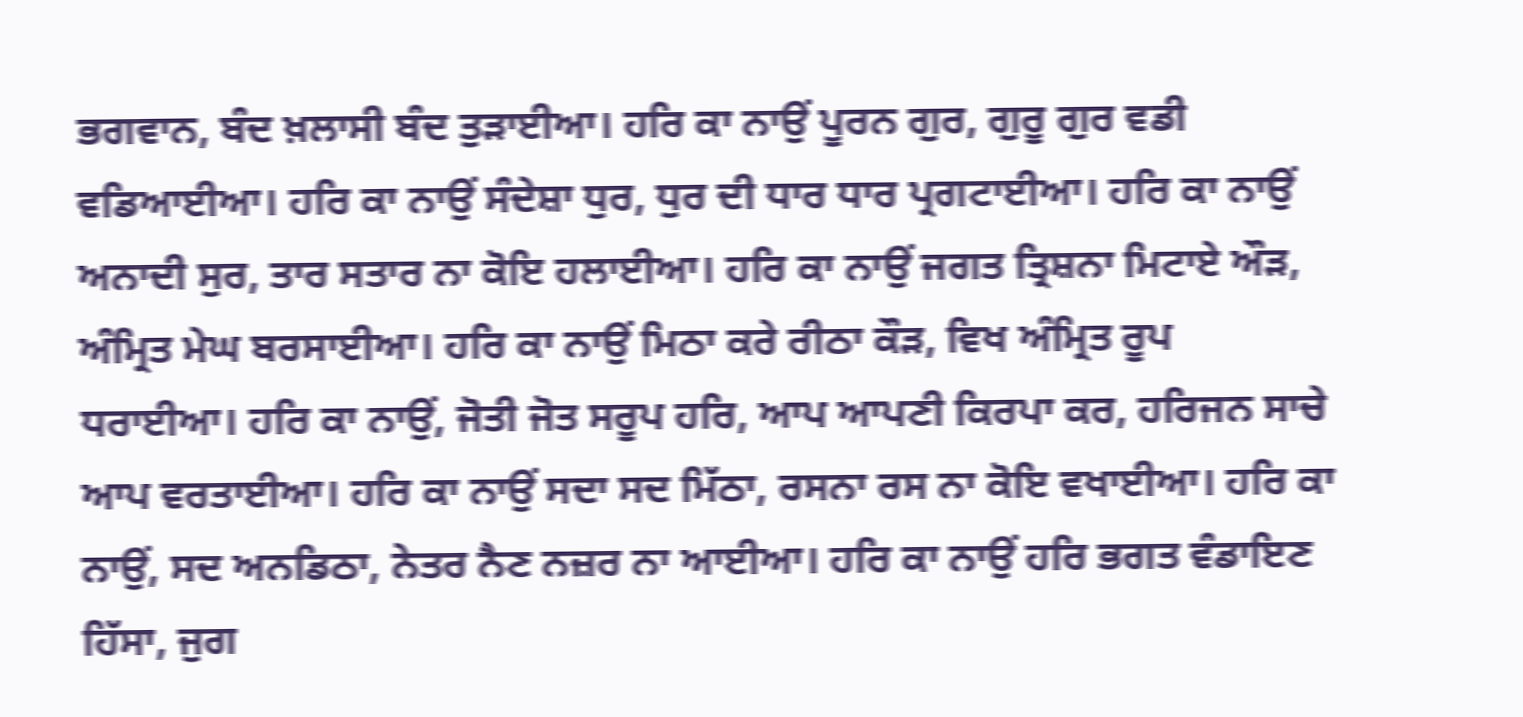ਭਗਵਾਨ, ਬੰਦ ਖ਼ਲਾਸੀ ਬੰਦ ਤੁੜਾਈਆ। ਹਰਿ ਕਾ ਨਾਉਂ ਪੂਰਨ ਗੁਰ, ਗੁਰੂ ਗੁਰ ਵਡੀ ਵਡਿਆਈਆ। ਹਰਿ ਕਾ ਨਾਉਂ ਸੰਦੇਸ਼ਾ ਧੁਰ, ਧੁਰ ਦੀ ਧਾਰ ਧਾਰ ਪ੍ਰਗਟਾਈਆ। ਹਰਿ ਕਾ ਨਾਉਂ ਅਨਾਦੀ ਸੁਰ, ਤਾਰ ਸਤਾਰ ਨਾ ਕੋਇ ਹਲਾਈਆ। ਹਰਿ ਕਾ ਨਾਉਂ ਜਗਤ ਤ੍ਰਿਸ਼ਨਾ ਮਿਟਾਏ ਔੜ, ਅੰਮ੍ਰਿਤ ਮੇਘ ਬਰਸਾਈਆ। ਹਰਿ ਕਾ ਨਾਉਂ ਮਿਠਾ ਕਰੇ ਰੀਠਾ ਕੌੜ, ਵਿਖ ਅੰਮ੍ਰਿਤ ਰੂਪ ਧਰਾਈਆ। ਹਰਿ ਕਾ ਨਾਉਂ, ਜੋਤੀ ਜੋਤ ਸਰੂਪ ਹਰਿ, ਆਪ ਆਪਣੀ ਕਿਰਪਾ ਕਰ, ਹਰਿਜਨ ਸਾਚੇ ਆਪ ਵਰਤਾਈਆ। ਹਰਿ ਕਾ ਨਾਉਂ ਸਦਾ ਸਦ ਮਿੱਠਾ, ਰਸਨਾ ਰਸ ਨਾ ਕੋਇ ਵਖਾਈਆ। ਹਰਿ ਕਾ ਨਾਉਂ, ਸਦ ਅਨਡਿਠਾ, ਨੇਤਰ ਨੈਣ ਨਜ਼ਰ ਨਾ ਆਈਆ। ਹਰਿ ਕਾ ਨਾਉਂ ਹਰਿ ਭਗਤ ਵੰਡਾਇਣ ਹਿੱਸਾ, ਜੁਗ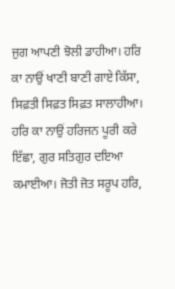ਜੁਗ ਆਪਣੀ ਝੋਲੀ ਡਾਹੀਆ। ਹਰਿ ਕਾ ਨਾਉਂ ਖਾਣੀ ਬਾਣੀ ਗਾਏ ਕਿੱਸਾ, ਸਿਫ਼ਤੀ ਸਿਫ਼ਤ ਸਿਫ਼ਤ ਸਾਲਾਹੀਆ। ਹਰਿ ਕਾ ਨਾਉਂ ਹਰਿਜਨ ਪੂਰੀ ਕਰੇ ਇੱਛਾ, ਗੁਰ ਸਤਿਗੁਰ ਦਇਆ ਕਮਾਈਆ। ਜੋਤੀ ਜੋਤ ਸਰੂਪ ਹਰਿ,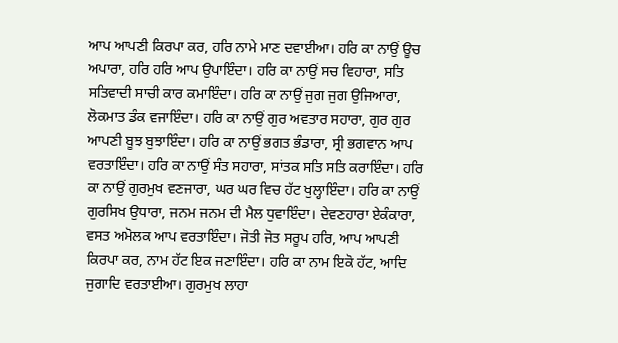ਆਪ ਆਪਣੀ ਕਿਰਪਾ ਕਰ, ਹਰਿ ਨਾਮੇ ਮਾਣ ਦਵਾਈਆ। ਹਰਿ ਕਾ ਨਾਉਂ ਊਚ ਅਪਾਰਾ, ਹਰਿ ਹਰਿ ਆਪ ਉਪਾਇੰਦਾ। ਹਰਿ ਕਾ ਨਾਉਂ ਸਚ ਵਿਹਾਰਾ, ਸਤਿ ਸਤਿਵਾਦੀ ਸਾਚੀ ਕਾਰ ਕਮਾਇੰਦਾ। ਹਰਿ ਕਾ ਨਾਉਂ ਜੁਗ ਜੁਗ ਉਜਿਆਰਾ, ਲੋਕਮਾਤ ਡੰਕ ਵਜਾਇੰਦਾ। ਹਰਿ ਕਾ ਨਾਉਂ ਗੁਰ ਅਵਤਾਰ ਸਹਾਰਾ, ਗੁਰ ਗੁਰ ਆਪਣੀ ਬੂਝ ਬੁਝਾਇੰਦਾ। ਹਰਿ ਕਾ ਨਾਉਂ ਭਗਤ ਭੰਡਾਰਾ, ਸ੍ਰੀ ਭਗਵਾਨ ਆਪ ਵਰਤਾਇੰਦਾ। ਹਰਿ ਕਾ ਨਾਉਂ ਸੰਤ ਸਹਾਰਾ, ਸਾਂਤਕ ਸਤਿ ਸਤਿ ਕਰਾਇੰਦਾ। ਹਰਿ ਕਾ ਨਾਉਂ ਗੁਰਮੁਖ ਵਣਜਾਰਾ, ਘਰ ਘਰ ਵਿਚ ਹੱਟ ਖੁਲ੍ਹਾਇੰਦਾ। ਹਰਿ ਕਾ ਨਾਉਂ ਗੁਰਸਿਖ ਉਧਾਰਾ, ਜਨਮ ਜਨਮ ਦੀ ਮੈਲ ਧੁਵਾਇੰਦਾ। ਦੇਵਣਹਾਰਾ ਏਕੰਕਾਰਾ, ਵਸਤ ਅਮੋਲਕ ਆਪ ਵਰਤਾਇੰਦਾ। ਜੋਤੀ ਜੋਤ ਸਰੂਪ ਹਰਿ, ਆਪ ਆਪਣੀ ਕਿਰਪਾ ਕਰ, ਨਾਮ ਹੱਟ ਇਕ ਜਣਾਇੰਦਾ। ਹਰਿ ਕਾ ਨਾਮ ਇਕੋ ਹੱਟ, ਆਦਿ ਜੁਗਾਦਿ ਵਰਤਾਈਆ। ਗੁਰਮੁਖ ਲਾਹਾ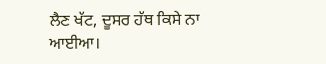ਲੈਣ ਖੱਟ, ਦੂਸਰ ਹੱਥ ਕਿਸੇ ਨਾ ਆਈਆ।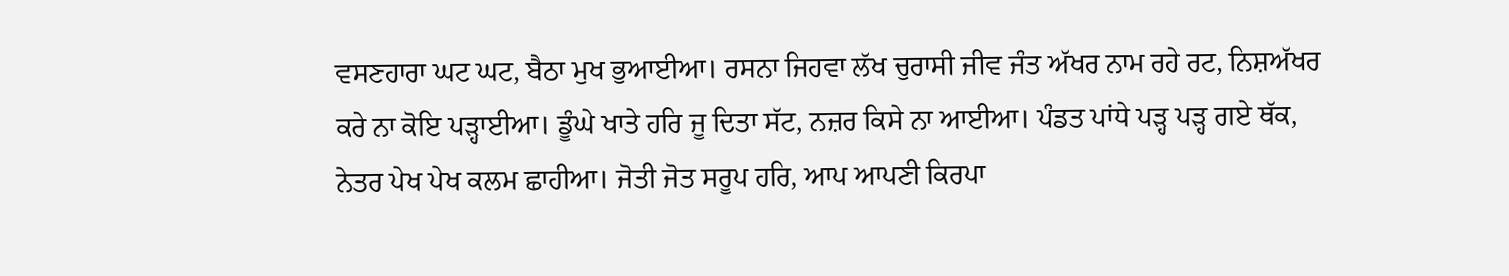ਵਸਣਹਾਰਾ ਘਟ ਘਟ, ਬੈਠਾ ਮੁਖ ਭੁਆਈਆ। ਰਸਨਾ ਜਿਹਵਾ ਲੱਖ ਚੁਰਾਸੀ ਜੀਵ ਜੰਤ ਅੱਖਰ ਨਾਮ ਰਹੇ ਰਟ, ਨਿਸ਼ਅੱਖਰ ਕਰੇ ਨਾ ਕੋਇ ਪੜ੍ਹਾਈਆ। ਡੂੰਘੇ ਖਾਤੇ ਹਰਿ ਜੂ ਦਿਤਾ ਸੱਟ, ਨਜ਼ਰ ਕਿਸੇ ਨਾ ਆਈਆ। ਪੰਡਤ ਪਾਂਧੇ ਪੜ੍ਹ ਪੜ੍ਹ ਗਏ ਥੱਕ, ਨੇਤਰ ਪੇਖ ਪੇਖ ਕਲਮ ਛਾਹੀਆ। ਜੋਤੀ ਜੋਤ ਸਰੂਪ ਹਰਿ, ਆਪ ਆਪਣੀ ਕਿਰਪਾ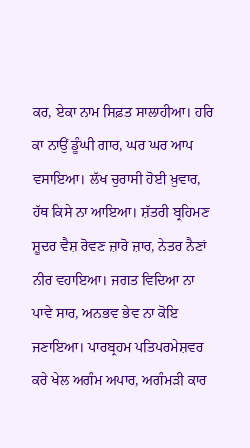ਕਰ, ਏਕਾ ਨਾਮ ਸਿਫ਼ਤ ਸਾਲਾਹੀਆ। ਹਰਿ ਕਾ ਨਾਉਂ ਡੂੰਘੀ ਗਾਰ, ਘਰ ਘਰ ਆਪ ਵਸਾਇਆ। ਲੱਖ ਚੁਰਾਸੀ ਹੋਈ ਖ਼ੁਵਾਰ, ਹੱਥ ਕਿਸੇ ਨਾ ਆਇਆ। ਸ਼ੱਤਰੀ ਬ੍ਰਹਿਮਣ ਸ਼ੂਦਰ ਵੈਸ਼ ਰੋਵਣ ਜ਼ਾਰੋ ਜ਼ਾਰ, ਨੇਤਰ ਨੈਣਾਂ ਨੀਰ ਵਹਾਇਆ। ਜਗਤ ਵਿਦਿਆ ਨਾ ਪਾਵੇ ਸਾਰ, ਅਨਭਵ ਭੇਵ ਨਾ ਕੋਇ ਜਣਾਇਆ। ਪਾਰਬ੍ਰਹਮ ਪਤਿਪਰਮੇਸ਼ਵਰ ਕਰੇ ਖੇਲ ਅਗੰਮ ਅਪਾਰ, ਅਗੰਮੜੀ ਕਾਰ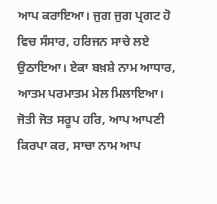ਆਪ ਕਰਾਇਆ। ਜੁਗ ਜੁਗ ਪ੍ਰਗਟ ਹੋ ਵਿਚ ਸੰਸਾਰ, ਹਰਿਜਨ ਸਾਚੇ ਲਏ ਉਠਾਇਆ। ਏਕਾ ਬਖ਼ਸ਼ੇ ਨਾਮ ਆਧਾਰ, ਆਤਮ ਪਰਮਾਤਮ ਮੇਲ ਮਿਲਾਇਆ। ਜੋਤੀ ਜੋਤ ਸਰੂਪ ਹਰਿ, ਆਪ ਆਪਣੀ ਕਿਰਪਾ ਕਰ, ਸਾਚਾ ਨਾਮ ਆਪ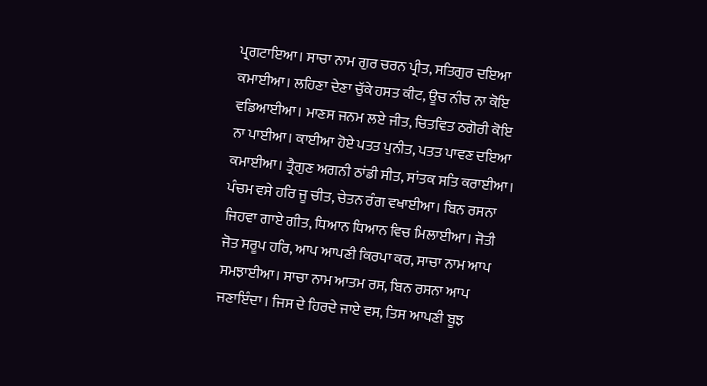ਪ੍ਰਗਟਾਇਆ। ਸਾਚਾ ਨਾਮ ਗੁਰ ਚਰਨ ਪ੍ਰੀਤ, ਸਤਿਗੁਰ ਦਇਆ ਕਮਾਈਆ। ਲਹਿਣਾ ਦੇਣਾ ਚੁੱਕੇ ਹਸਤ ਕੀਟ, ਊਚ ਨੀਚ ਨਾ ਕੋਇ ਵਡਿਆਈਆ। ਮਾਣਸ ਜਨਮ ਲਏ ਜੀਤ, ਚਿਤਵਿਤ ਠਗੋਰੀ ਕੋਇ ਨਾ ਪਾਈਆ। ਕਾਈਆ ਹੋਏ ਪਤਤ ਪੁਨੀਤ, ਪਤਤ ਪਾਵਣ ਦਇਆ ਕਮਾਈਆ। ਤ੍ਰੈਗੁਣ ਅਗਨੀ ਠਾਂਡੀ ਸੀਤ, ਸਾਂਤਕ ਸਤਿ ਕਰਾਈਆ। ਪੰਚਮ ਵਸੇ ਹਰਿ ਜੂ ਚੀਤ, ਚੇਤਨ ਰੰਗ ਵਖਾਈਆ। ਬਿਨ ਰਸਨਾ ਜਿਹਵਾ ਗਾਏ ਗੀਤ, ਧਿਆਨ ਧਿਆਨ ਵਿਚ ਮਿਲਾਈਆ। ਜੋਤੀ ਜੋਤ ਸਰੂਪ ਹਰਿ, ਆਪ ਆਪਣੀ ਕਿਰਪਾ ਕਰ, ਸਾਚਾ ਨਾਮ ਆਪ ਸਮਝਾਈਆ। ਸਾਚਾ ਨਾਮ ਆਤਮ ਰਸ, ਬਿਨ ਰਸਨਾ ਆਪ ਜਣਾਇੰਦਾ। ਜਿਸ ਦੇ ਹਿਰਦੇ ਜਾਏ ਵਸ, ਤਿਸ ਆਪਣੀ ਬੂਝ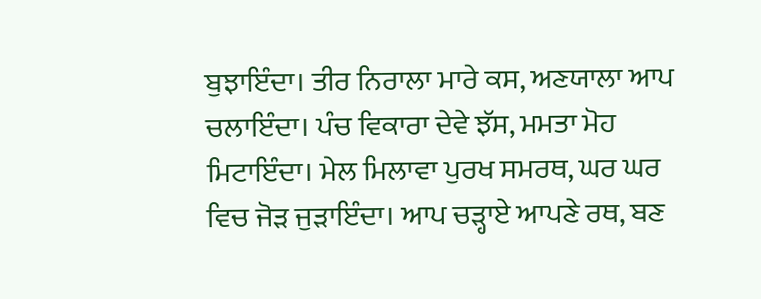ਬੁਝਾਇੰਦਾ। ਤੀਰ ਨਿਰਾਲਾ ਮਾਰੇ ਕਸ, ਅਣਯਾਲਾ ਆਪ ਚਲਾਇੰਦਾ। ਪੰਚ ਵਿਕਾਰਾ ਦੇਵੇ ਝੱਸ, ਮਮਤਾ ਮੋਹ ਮਿਟਾਇੰਦਾ। ਮੇਲ ਮਿਲਾਵਾ ਪੁਰਖ ਸਮਰਥ, ਘਰ ਘਰ ਵਿਚ ਜੋੜ ਜੁੜਾਇੰਦਾ। ਆਪ ਚੜ੍ਹਾਏ ਆਪਣੇ ਰਥ, ਬਣ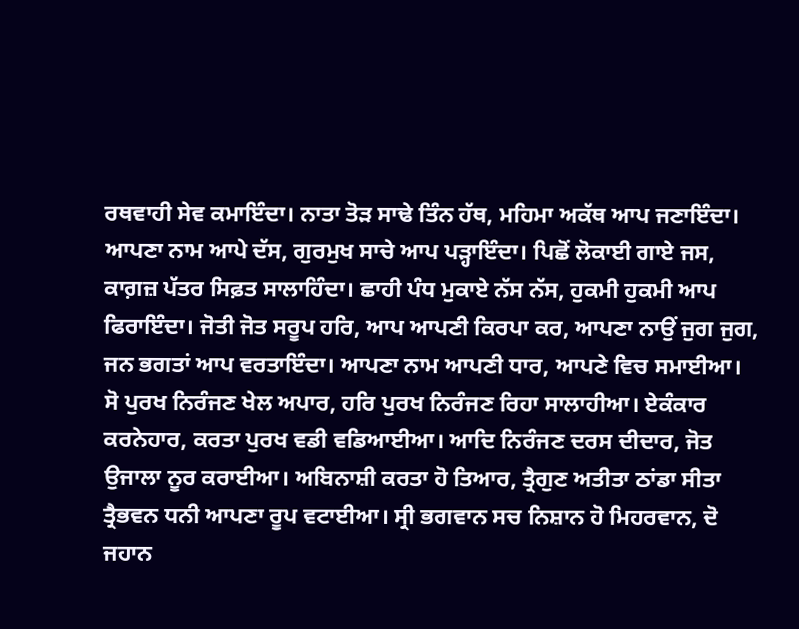ਰਥਵਾਹੀ ਸੇਵ ਕਮਾਇੰਦਾ। ਨਾਤਾ ਤੋੜ ਸਾਢੇ ਤਿੰਨ ਹੱਥ, ਮਹਿਮਾ ਅਕੱਥ ਆਪ ਜਣਾਇੰਦਾ। ਆਪਣਾ ਨਾਮ ਆਪੇ ਦੱਸ, ਗੁਰਮੁਖ ਸਾਚੇ ਆਪ ਪੜ੍ਹਾਇੰਦਾ। ਪਿਛੋਂ ਲੋਕਾਈ ਗਾਏ ਜਸ, ਕਾਗ਼ਜ਼ ਪੱਤਰ ਸਿਫ਼ਤ ਸਾਲਾਹਿੰਦਾ। ਛਾਹੀ ਪੰਧ ਮੁਕਾਏ ਨੱਸ ਨੱਸ, ਹੁਕਮੀ ਹੁਕਮੀ ਆਪ ਫਿਰਾਇੰਦਾ। ਜੋਤੀ ਜੋਤ ਸਰੂਪ ਹਰਿ, ਆਪ ਆਪਣੀ ਕਿਰਪਾ ਕਰ, ਆਪਣਾ ਨਾਉਂ ਜੁਗ ਜੁਗ, ਜਨ ਭਗਤਾਂ ਆਪ ਵਰਤਾਇੰਦਾ। ਆਪਣਾ ਨਾਮ ਆਪਣੀ ਧਾਰ, ਆਪਣੇ ਵਿਚ ਸਮਾਈਆ। ਸੋ ਪੁਰਖ ਨਿਰੰਜਣ ਖੇਲ ਅਪਾਰ, ਹਰਿ ਪੁਰਖ ਨਿਰੰਜਣ ਰਿਹਾ ਸਾਲਾਹੀਆ। ਏਕੰਕਾਰ ਕਰਨੇਹਾਰ, ਕਰਤਾ ਪੁਰਖ ਵਡੀ ਵਡਿਆਈਆ। ਆਦਿ ਨਿਰੰਜਣ ਦਰਸ ਦੀਦਾਰ, ਜੋਤ ਉਜਾਲਾ ਨੂਰ ਕਰਾਈਆ। ਅਬਿਨਾਸ਼ੀ ਕਰਤਾ ਹੋ ਤਿਆਰ, ਤ੍ਰੈਗੁਣ ਅਤੀਤਾ ਠਾਂਡਾ ਸੀਤਾ ਤ੍ਰੈਭਵਨ ਧਨੀ ਆਪਣਾ ਰੂਪ ਵਟਾਈਆ। ਸ੍ਰੀ ਭਗਵਾਨ ਸਚ ਨਿਸ਼ਾਨ ਹੋ ਮਿਹਰਵਾਨ, ਦੋ ਜਹਾਨ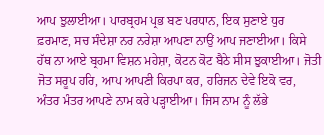ਆਪ ਝੁਲਾਈਆ। ਪਾਰਬ੍ਰਹਮ ਪ੍ਰਭ ਬਣ ਪਰਧਾਨ, ਇਕ ਸੁਣਾਏ ਧੁਰ ਫ਼ਰਮਾਣ, ਸਚ ਸੰਦੇਸ਼ਾ ਨਰ ਨਰੇਸ਼ਾ ਆਪਣਾ ਨਾਉਂ ਆਪ ਜਣਾਈਆ। ਕਿਸੇ ਹੱਥ ਨਾ ਆਏ ਬ੍ਰਹਮਾ ਵਿਸ਼ਨ ਮਹੇਸ਼ਾ, ਕੋਟਨ ਕੋਟ ਬੈਠੇ ਸੀਸ ਝੁਕਾਈਆ। ਜੋਤੀ ਜੋਤ ਸਰੂਪ ਹਰਿ, ਆਪ ਆਪਣੀ ਕਿਰਪਾ ਕਰ, ਹਰਿਜਨ ਦੇਵੇ ਇਕੋ ਵਰ, ਅੰਤਰ ਮੰਤਰ ਆਪਣੇ ਨਾਮ ਕਰੇ ਪੜ੍ਹਾਈਆ। ਜਿਸ ਨਾਮ ਨੂੰ ਲੱਭੇ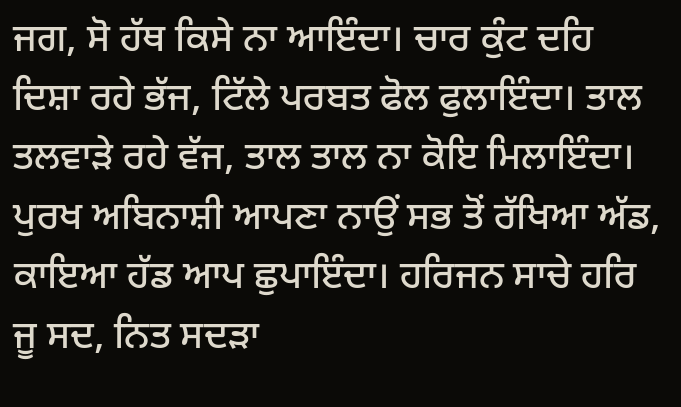ਜਗ, ਸੋ ਹੱਥ ਕਿਸੇ ਨਾ ਆਇੰਦਾ। ਚਾਰ ਕੁੰਟ ਦਹਿ ਦਿਸ਼ਾ ਰਹੇ ਭੱਜ, ਟਿੱਲੇ ਪਰਬਤ ਫੋਲ ਫੁਲਾਇੰਦਾ। ਤਾਲ ਤਲਵਾੜੇ ਰਹੇ ਵੱਜ, ਤਾਲ ਤਾਲ ਨਾ ਕੋਇ ਮਿਲਾਇੰਦਾ। ਪੁਰਖ ਅਬਿਨਾਸ਼ੀ ਆਪਣਾ ਨਾਉਂ ਸਭ ਤੋਂ ਰੱਖਿਆ ਅੱਡ, ਕਾਇਆ ਹੱਡ ਆਪ ਛੁਪਾਇੰਦਾ। ਹਰਿਜਨ ਸਾਚੇ ਹਰਿ ਜੂ ਸਦ, ਨਿਤ ਸਦੜਾ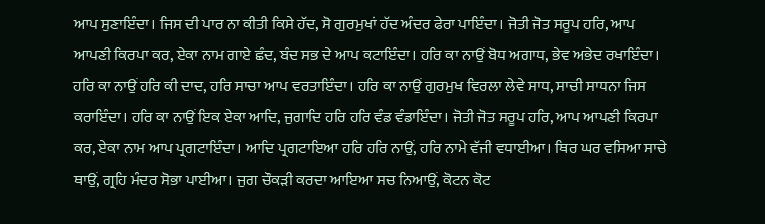ਆਪ ਸੁਣਾਇੰਦਾ। ਜਿਸ ਦੀ ਪਾਰ ਨਾ ਕੀਤੀ ਕਿਸੇ ਹੱਦ, ਸੋ ਗੁਰਮੁਖਾਂ ਹੱਦ ਅੰਦਰ ਫੇਰਾ ਪਾਇੰਦਾ। ਜੋਤੀ ਜੋਤ ਸਰੂਪ ਹਰਿ, ਆਪ ਆਪਣੀ ਕਿਰਪਾ ਕਰ, ਏਕਾ ਨਾਮ ਗਾਏ ਛੰਦ, ਬੰਦ ਸਭ ਦੇ ਆਪ ਕਟਾਇੰਦਾ। ਹਰਿ ਕਾ ਨਾਉਂ ਬੋਧ ਅਗਾਧ, ਭੇਵ ਅਭੇਦ ਰਖਾਇੰਦਾ। ਹਰਿ ਕਾ ਨਾਉਂ ਹਰਿ ਕੀ ਦਾਦ, ਹਰਿ ਸਾਚਾ ਆਪ ਵਰਤਾਇੰਦਾ। ਹਰਿ ਕਾ ਨਾਉਂ ਗੁਰਮੁਖ ਵਿਰਲਾ ਲੇਵੇ ਸਾਧ, ਸਾਚੀ ਸਾਧਨਾ ਜਿਸ ਕਰਾਇੰਦਾ। ਹਰਿ ਕਾ ਨਾਉਂ ਇਕ ਏਕਾ ਆਦਿ, ਜੁਗਾਦਿ ਹਰਿ ਹਰਿ ਵੰਡ ਵੰਡਾਇੰਦਾ। ਜੋਤੀ ਜੋਤ ਸਰੂਪ ਹਰਿ, ਆਪ ਆਪਣੀ ਕਿਰਪਾ ਕਰ, ਏਕਾ ਨਾਮ ਆਪ ਪ੍ਰਗਟਾਇੰਦਾ। ਆਦਿ ਪ੍ਰਗਟਾਇਆ ਹਰਿ ਹਰਿ ਨਾਉਂ, ਹਰਿ ਨਾਮੇ ਵੱਜੀ ਵਧਾਈਆ। ਥਿਰ ਘਰ ਵਸਿਆ ਸਾਚੇ ਥਾਉਂ, ਗ੍ਰਹਿ ਮੰਦਰ ਸੋਭਾ ਪਾਈਆ। ਜੁਗ ਚੌਕੜੀ ਕਰਦਾ ਆਇਆ ਸਚ ਨਿਆਉਂ, ਕੋਟਨ ਕੋਟ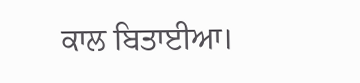ਕਾਲ ਬਿਤਾਈਆ।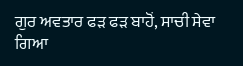ਗੁਰ ਅਵਤਾਰ ਫੜ ਫੜ ਬਾਹੋਂ, ਸਾਚੀ ਸੇਵਾ ਗਿਆ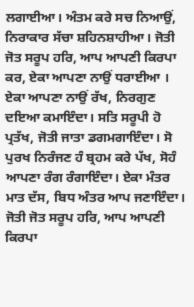ਲਗਾਈਆ। ਅੰਤਮ ਕਰੇ ਸਚ ਨਿਆਉਂ, ਨਿਰਾਕਾਰ ਸੱਚਾ ਸ਼ਹਿਨਸ਼ਾਹੀਆ। ਜੋਤੀ ਜੋਤ ਸਰੂਪ ਹਰਿ, ਆਪ ਆਪਣੀ ਕਿਰਪਾ ਕਰ, ਏਕਾ ਆਪਣਾ ਨਾਉਂ ਧਰਾਈਆ । ਏਕਾ ਆਪਣਾ ਨਾਉਂ ਰੱਖ, ਨਿਰਗੁਣ ਦਇਆ ਕਮਾਇੰਦਾ। ਸਤਿ ਸਰੂਪੀ ਹੋ ਪ੍ਰਤੱਖ, ਜੋਤੀ ਜਾਤਾ ਡਗਮਗਾਇੰਦਾ। ਸੋ ਪੁਰਖ ਨਿਰੰਜਣ ਹੰ ਬ੍ਰਹਮ ਕਰੇ ਪੱਖ, ਸੋਹੰ ਆਪਣਾ ਰੰਗ ਰੰਗਾਇੰਦਾ। ਏਕਾ ਮੰਤਰ ਮਾਤ ਦੱਸ, ਬਿਧ ਅੰਤਰ ਆਪ ਜਣਾਇੰਦਾ। ਜੋਤੀ ਜੋਤ ਸਰੂਪ ਹਰਿ, ਆਪ ਆਪਣੀ ਕਿਰਪਾ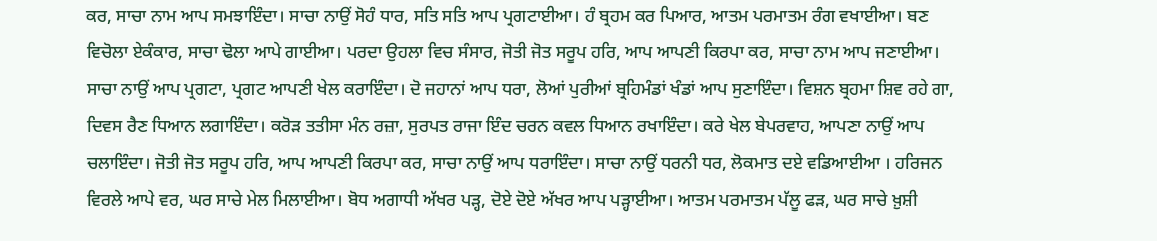ਕਰ, ਸਾਚਾ ਨਾਮ ਆਪ ਸਮਝਾਇੰਦਾ। ਸਾਚਾ ਨਾਉਂ ਸੋਹੰ ਧਾਰ, ਸਤਿ ਸਤਿ ਆਪ ਪ੍ਰਗਟਾਈਆ। ਹੰ ਬ੍ਰਹਮ ਕਰ ਪਿਆਰ, ਆਤਮ ਪਰਮਾਤਮ ਰੰਗ ਵਖਾਈਆ। ਬਣ ਵਿਚੋਲਾ ਏਕੰਕਾਰ, ਸਾਚਾ ਢੋਲਾ ਆਪੇ ਗਾਈਆ। ਪਰਦਾ ਉਹਲਾ ਵਿਚ ਸੰਸਾਰ, ਜੋਤੀ ਜੋਤ ਸਰੂਪ ਹਰਿ, ਆਪ ਆਪਣੀ ਕਿਰਪਾ ਕਰ, ਸਾਚਾ ਨਾਮ ਆਪ ਜਣਾਈਆ। ਸਾਚਾ ਨਾਉਂ ਆਪ ਪ੍ਰਗਟਾ, ਪ੍ਰਗਟ ਆਪਣੀ ਖੇਲ ਕਰਾਇੰਦਾ। ਦੋ ਜਹਾਨਾਂ ਆਪ ਧਰਾ, ਲੋਆਂ ਪੁਰੀਆਂ ਬ੍ਰਹਿਮੰਡਾਂ ਖੰਡਾਂ ਆਪ ਸੁਣਾਇੰਦਾ। ਵਿਸ਼ਨ ਬ੍ਰਹਮਾ ਸ਼ਿਵ ਰਹੇ ਗਾ, ਦਿਵਸ ਰੈਣ ਧਿਆਨ ਲਗਾਇੰਦਾ। ਕਰੋੜ ਤਤੀਸਾ ਮੰਨ ਰਜ਼ਾ, ਸੁਰਪਤ ਰਾਜਾ ਇੰਦ ਚਰਨ ਕਵਲ ਧਿਆਨ ਰਖਾਇੰਦਾ। ਕਰੇ ਖੇਲ ਬੇਪਰਵਾਹ, ਆਪਣਾ ਨਾਉਂ ਆਪ ਚਲਾਇੰਦਾ। ਜੋਤੀ ਜੋਤ ਸਰੂਪ ਹਰਿ, ਆਪ ਆਪਣੀ ਕਿਰਪਾ ਕਰ, ਸਾਚਾ ਨਾਉਂ ਆਪ ਧਰਾਇੰਦਾ। ਸਾਚਾ ਨਾਉਂ ਧਰਨੀ ਧਰ, ਲੋਕਮਾਤ ਦਏ ਵਡਿਆਈਆ । ਹਰਿਜਨ ਵਿਰਲੇ ਆਪੇ ਵਰ, ਘਰ ਸਾਚੇ ਮੇਲ ਮਿਲਾਈਆ। ਬੋਧ ਅਗਾਧੀ ਅੱਖਰ ਪੜ੍ਹ, ਦੋਏ ਦੋਏ ਅੱਖਰ ਆਪ ਪੜ੍ਹਾਈਆ। ਆਤਮ ਪਰਮਾਤਮ ਪੱਲੂ ਫੜ, ਘਰ ਸਾਚੇ ਖ਼ੁਸ਼ੀ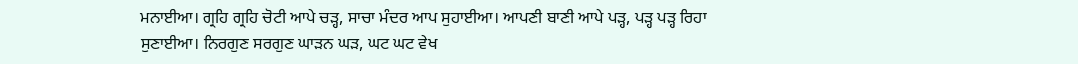ਮਨਾਈਆ। ਗ੍ਰਹਿ ਗ੍ਰਹਿ ਚੋਟੀ ਆਪੇ ਚੜ੍ਹ, ਸਾਚਾ ਮੰਦਰ ਆਪ ਸੁਹਾਈਆ। ਆਪਣੀ ਬਾਣੀ ਆਪੇ ਪੜ੍ਹ, ਪੜ੍ਹ ਪੜ੍ਹ ਰਿਹਾ ਸੁਣਾਈਆ। ਨਿਰਗੁਣ ਸਰਗੁਣ ਘਾੜਨ ਘੜ, ਘਟ ਘਟ ਵੇਖ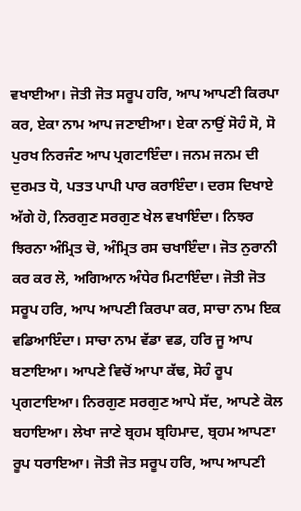ਵਖਾਈਆ। ਜੋਤੀ ਜੋਤ ਸਰੂਪ ਹਰਿ, ਆਪ ਆਪਣੀ ਕਿਰਪਾ ਕਰ, ਏਕਾ ਨਾਮ ਆਪ ਜਣਾਈਆ। ਏਕਾ ਨਾਉਂ ਸੋਹੰ ਸੋ, ਸੋ ਪੁਰਖ ਨਿਰਜੰਣ ਆਪ ਪ੍ਰਗਟਾਇੰਦਾ। ਜਨਮ ਜਨਮ ਦੀ ਦੁਰਮਤ ਧੋ, ਪਤਤ ਪਾਪੀ ਪਾਰ ਕਰਾਇੰਦਾ। ਦਰਸ ਦਿਖਾਏ ਅੱਗੇ ਹੋ, ਨਿਰਗੁਣ ਸਰਗੁਣ ਖੇਲ ਵਖਾਇੰਦਾ। ਨਿਝਰ ਝਿਰਨਾ ਅੰਮ੍ਰਿਤ ਚੋ, ਅੰਮ੍ਰਿਤ ਰਸ ਚਖਾਇੰਦਾ। ਜੋਤ ਨੁਰਾਨੀ ਕਰ ਕਰ ਲੋ, ਅਗਿਆਨ ਅੰਧੇਰ ਮਿਟਾਇੰਦਾ। ਜੋਤੀ ਜੋਤ ਸਰੂਪ ਹਰਿ, ਆਪ ਆਪਣੀ ਕਿਰਪਾ ਕਰ, ਸਾਚਾ ਨਾਮ ਇਕ ਵਡਿਆਇੰਦਾ। ਸਾਚਾ ਨਾਮ ਵੱਡਾ ਵਡ, ਹਰਿ ਜੂ ਆਪ ਬਣਾਇਆ। ਆਪਣੇ ਵਿਚੋਂ ਆਪਾ ਕੱਢ, ਸੋਹੰ ਰੂਪ ਪ੍ਰਗਟਾਇਆ। ਨਿਰਗੁਣ ਸਰਗੁਣ ਆਪੇ ਸੱਦ, ਆਪਣੇ ਕੋਲ ਬਹਾਇਆ। ਲੇਖਾ ਜਾਣੇ ਬ੍ਰਹਮ ਬ੍ਰਹਿਮਾਦ, ਬ੍ਰਹਮ ਆਪਣਾ ਰੂਪ ਧਰਾਇਆ। ਜੋਤੀ ਜੋਤ ਸਰੂਪ ਹਰਿ, ਆਪ ਆਪਣੀ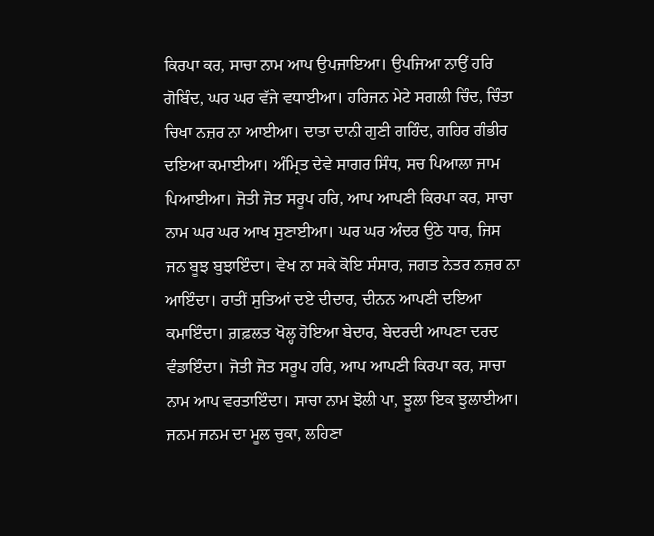ਕਿਰਪਾ ਕਰ, ਸਾਚਾ ਨਾਮ ਆਪ ਉਪਜਾਇਆ। ਉਪਜਿਆ ਨਾਉਂ ਹਰਿ ਗੋਬਿੰਦ, ਘਰ ਘਰ ਵੱਜੇ ਵਧਾਈਆ। ਹਰਿਜਨ ਮੇਟੇ ਸਗਲੀ ਚਿੰਦ, ਚਿੰਤਾ ਚਿਖਾ ਨਜ਼ਰ ਨਾ ਆਈਆ। ਦਾਤਾ ਦਾਨੀ ਗੁਣੀ ਗਹਿੰਦ, ਗਹਿਰ ਗੰਭੀਰ ਦਇਆ ਕਮਾਈਆ। ਅੰਮ੍ਰਿਤ ਦੇਵੇ ਸਾਗਰ ਸਿੰਧ, ਸਚ ਪਿਆਲਾ ਜਾਮ ਪਿਆਈਆ। ਜੋਤੀ ਜੋਤ ਸਰੂਪ ਹਰਿ, ਆਪ ਆਪਣੀ ਕਿਰਪਾ ਕਰ, ਸਾਚਾ ਨਾਮ ਘਰ ਘਰ ਆਖ ਸੁਣਾਈਆ। ਘਰ ਘਰ ਅੰਦਰ ਉਠੇ ਧਾਰ, ਜਿਸ ਜਨ ਬੂਝ ਬੁਝਾਇੰਦਾ। ਵੇਖ ਨਾ ਸਕੇ ਕੋਇ ਸੰਸਾਰ, ਜਗਤ ਨੇਤਰ ਨਜ਼ਰ ਨਾ ਆਇੰਦਾ। ਰਾਤੀਂ ਸੁਤਿਆਂ ਦਏ ਦੀਦਾਰ, ਦੀਨਨ ਆਪਣੀ ਦਇਆ ਕਮਾਇੰਦਾ। ਗ਼ਫ਼ਲਤ ਖੋਲ੍ਹ ਹੋਇਆ ਬੇਦਾਰ, ਬੇਦਰਦੀ ਆਪਣਾ ਦਰਦ ਵੰਡਾਇੰਦਾ। ਜੋਤੀ ਜੋਤ ਸਰੂਪ ਹਰਿ, ਆਪ ਆਪਣੀ ਕਿਰਪਾ ਕਰ, ਸਾਚਾ ਨਾਮ ਆਪ ਵਰਤਾਇੰਦਾ। ਸਾਚਾ ਨਾਮ ਝੋਲੀ ਪਾ, ਝੂਲਾ ਇਕ ਝੁਲਾਈਆ। ਜਨਮ ਜਨਮ ਦਾ ਮੂਲ ਚੁਕਾ, ਲਹਿਣਾ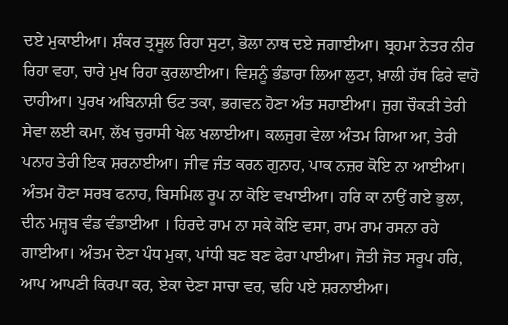ਦਏ ਮੁਕਾਈਆ। ਸ਼ੰਕਰ ਤ੍ਰਸੂਲ ਰਿਹਾ ਸੁਟਾ, ਭੋਲਾ ਨਾਥ ਦਏ ਜਗਾਈਆ। ਬ੍ਰਹਮਾ ਨੇਤਰ ਨੀਰ ਰਿਹਾ ਵਹਾ, ਚਾਰੇ ਮੁਖ ਰਿਹਾ ਕੁਰਲਾਈਆ। ਵਿਸ਼ਨੂੰ ਭੰਡਾਰਾ ਲਿਆ ਲੁਟਾ, ਖ਼ਾਲੀ ਹੱਥ ਫਿਰੇ ਵਾਹੋ ਦਾਹੀਆ। ਪੁਰਖ ਅਬਿਨਾਸ਼ੀ ਓਟ ਤਕਾ, ਭਗਵਨ ਹੋਣਾ ਅੰਤ ਸਹਾਈਆ। ਜੁਗ ਚੌਕੜੀ ਤੇਰੀ ਸੇਵਾ ਲਈ ਕਮਾ, ਲੱਖ ਚੁਰਾਸੀ ਖੇਲ ਖਲਾਈਆ। ਕਲਜੁਗ ਵੇਲਾ ਅੰਤਮ ਗਿਆ ਆ, ਤੇਰੀ ਪਨਾਹ ਤੇਰੀ ਇਕ ਸ਼ਰਨਾਈਆ। ਜੀਵ ਜੰਤ ਕਰਨ ਗੁਨਾਹ, ਪਾਕ ਨਜ਼ਰ ਕੋਇ ਨਾ ਆਈਆ। ਅੰਤਮ ਹੋਣਾ ਸਰਬ ਫਨਾਹ, ਬਿਸਮਿਲ ਰੂਪ ਨਾ ਕੋਇ ਵਖਾਈਆ। ਹਰਿ ਕਾ ਨਾਉਂ ਗਏ ਭੁਲਾ, ਦੀਨ ਮਜ਼੍ਹਬ ਵੰਡ ਵੰਡਾਈਆ । ਹਿਰਦੇ ਰਾਮ ਨਾ ਸਕੇ ਕੋਇ ਵਸਾ, ਰਾਮ ਰਾਮ ਰਸਨਾ ਰਹੇ ਗਾਈਆ। ਅੰਤਮ ਦੇਣਾ ਪੰਧ ਮੁਕਾ, ਪਾਂਧੀ ਬਣ ਬਣ ਫੇਰਾ ਪਾਈਆ। ਜੋਤੀ ਜੋਤ ਸਰੂਪ ਹਰਿ, ਆਪ ਆਪਣੀ ਕਿਰਪਾ ਕਰ, ਏਕਾ ਦੇਣਾ ਸਾਚਾ ਵਰ, ਢਹਿ ਪਏ ਸ਼ਰਨਾਈਆ।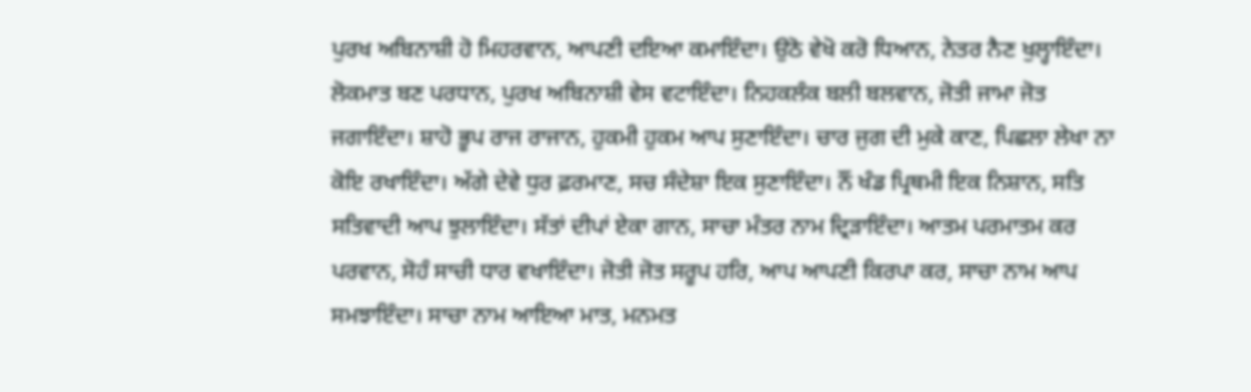ਪੁਰਖ ਅਬਿਨਾਸ਼ੀ ਹੋ ਮਿਹਰਵਾਨ, ਆਪਣੀ ਦਇਆ ਕਮਾਇੰਦਾ। ਉਠੋ ਵੇਖੋ ਕਰੋ ਧਿਆਨ, ਨੇਤਰ ਨੈਣ ਖੁਲ੍ਹਾਇੰਦਾ। ਲੋਕਮਾਤ ਬਣ ਪਰਧਾਨ, ਪੁਰਖ ਅਬਿਨਾਸ਼ੀ ਵੇਸ ਵਟਾਇੰਦਾ। ਨਿਹਕਲੰਕ ਬਲੀ ਬਲਵਾਨ, ਜੋਤੀ ਜਾਮਾ ਜੋਤ ਜਗਾਇੰਦਾ। ਸ਼ਾਹੋ ਭੂਪ ਰਾਜ ਰਾਜਾਨ, ਹੁਕਮੀ ਹੁਕਮ ਆਪ ਸੁਣਾਇੰਦਾ। ਚਾਰ ਜੁਗ ਦੀ ਮੁਕੇ ਕਾਣ, ਪਿਛਲਾ ਲੇਖਾ ਨਾ ਕੋਇ ਰਖਾਇੰਦਾ। ਅੱਗੇ ਦੇਵੇ ਧੁਰ ਫ਼ਰਮਾਣ, ਸਚ ਸੰਦੇਸ਼ਾ ਇਕ ਸੁਣਾਇੰਦਾ। ਨੌਂ ਖੰਡ ਪ੍ਰਿਥਮੀ ਇਕ ਨਿਸ਼ਾਨ, ਸਤਿ ਸਤਿਵਾਦੀ ਆਪ ਝੁਲਾਇੰਦਾ। ਸੱਤਾਂ ਦੀਪਾਂ ਏਕਾ ਗਾਨ, ਸਾਚਾ ਮੰਤਰ ਨਾਮ ਦ੍ਰਿੜਾਇੰਦਾ। ਆਤਮ ਪਰਮਾਤਮ ਕਰ ਪਰਵਾਨ, ਸੋਹੰ ਸਾਚੀ ਧਾਰ ਵਖਾਇੰਦਾ। ਜੋਤੀ ਜੋਤ ਸਰੂਪ ਹਰਿ, ਆਪ ਆਪਣੀ ਕਿਰਪਾ ਕਰ, ਸਾਚਾ ਨਾਮ ਆਪ ਸਮਝਾਇੰਦਾ। ਸਾਚਾ ਨਾਮ ਆਇਆ ਮਾਤ, ਮਨਮਤ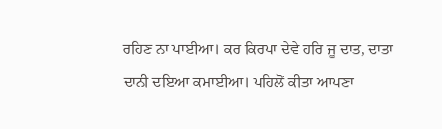ਰਹਿਣ ਨਾ ਪਾਈਆ। ਕਰ ਕਿਰਪਾ ਦੇਵੇ ਹਰਿ ਜੂ ਦਾਤ, ਦਾਤਾ ਦਾਨੀ ਦਇਆ ਕਮਾਈਆ। ਪਹਿਲੋਂ ਕੀਤਾ ਆਪਣਾ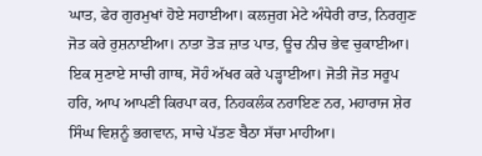ਘਾਤ, ਫੇਰ ਗੁਰਮੁਖਾਂ ਹੋਏ ਸਹਾਈਆ। ਕਲਜੁਗ ਮੇਟੇ ਅੰਧੇਰੀ ਰਾਤ, ਨਿਰਗੁਣ ਜੋਤ ਕਰੇ ਰੁਸ਼ਨਾਈਆ। ਨਾਤਾ ਤੋੜ ਜ਼ਾਤ ਪਾਤ, ਊਚ ਨੀਚ ਭੇਵ ਚੁਕਾਈਆ। ਇਕ ਸੁਣਾਏ ਸਾਚੀ ਗਾਥ, ਸੋਹੰ ਅੱਖਰ ਕਰੇ ਪੜ੍ਹਾਈਆ। ਜੋਤੀ ਜੋਤ ਸਰੂਪ ਹਰਿ, ਆਪ ਆਪਣੀ ਕਿਰਪਾ ਕਰ, ਨਿਹਕਲੰਕ ਨਰਾਇਣ ਨਰ, ਮਹਾਰਾਜ ਸ਼ੇਰ ਸਿੰਘ ਵਿਸ਼ਨੂੰ ਭਗਵਾਨ, ਸਾਚੇ ਪੱਤਣ ਬੈਠਾ ਸੱਚਾ ਮਾਹੀਆ।